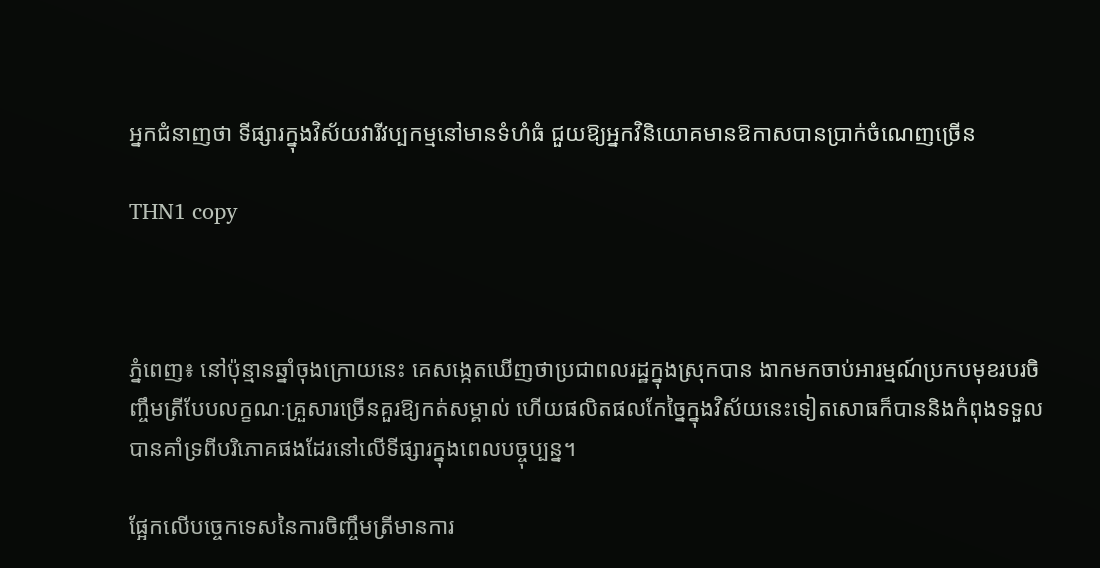អ្នកជំនាញថា ទីផ្សារក្នុងវិស័យវារីវប្បកម្មនៅមានទំហំធំ ជួយឱ្យអ្នកវិនិយោគមានឱកាសបានប្រាក់ចំណេញច្រើន

THN1 copy



ភ្នំពេញ៖ នៅប៉ុន្មានឆ្នាំចុងក្រោយនេះ គេសង្កេតឃើញថាប្រជាពលរដ្ឋក្នុងស្រុកបាន ងាកមកចាប់អារម្មណ៍ប្រកបមុខរបរចិញ្ចឹមត្រីបែបលក្ខណៈគ្រួសារច្រើនគួរឱ្យកត់សម្គាល់ ហើយផលិតផលកែច្នៃក្នុងវិស័យនេះទៀតសោធក៏បាននិងកំពុងទទួលបានគាំទ្រពីបរិភោគផងដែរនៅលើទីផ្សារក្នុងពេលបច្ចុប្បន្ន។

ផ្អែកលើបច្ចេកទេសនៃការចិញ្ចឹមត្រីមានការ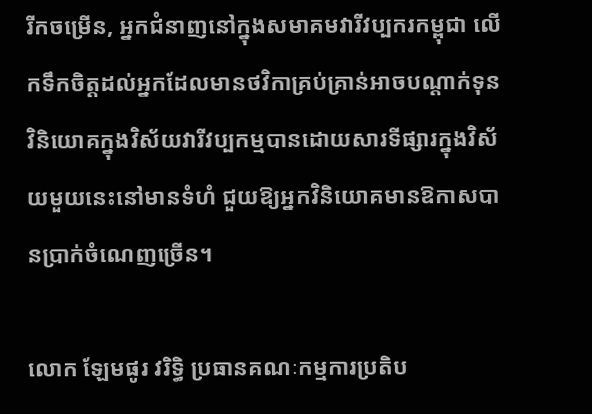រីកចម្រើន, អ្នកជំនាញនៅក្នុងសមាគមវារីវប្បករកម្ពុជា លើកទឹកចិត្តដល់អ្នកដែលមានថវិកាគ្រប់គ្រាន់អាចបណ្តាក់ទុនវិនិយោគក្នុងវិស័យវារីវប្បកម្មបានដោយសារទីផ្សារក្នុងវិស័យមួយនេះនៅមានទំហំ ជួយឱ្យអ្នកវិនិយោគមានឱកាសបានប្រាក់ចំណេញច្រើន។

លោក ឡែមផូរ វរិទ្ធិ ប្រធានគណៈកម្មការប្រតិប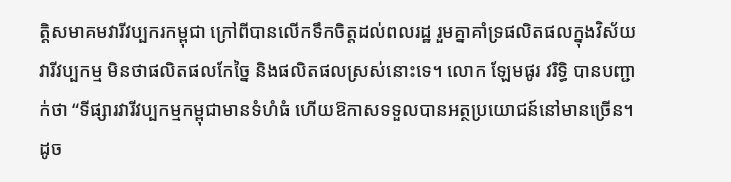ត្តិសមាគមវារីវប្បករកម្ពុជា ក្រៅពីបានលើកទឹកចិត្តដល់ពលរដ្ឋ រួមគ្នាគាំទ្រផលិតផលក្នុងវិស័យវារីវប្បកម្ម មិនថាផលិតផលកែច្នៃ និងផលិតផលស្រស់នោះទេ។ លោក ឡែមផូរ វរិទ្ធិ បានបញ្ជាក់ថា “ទីផ្សារវារីវប្បកម្មកម្ពុជាមានទំហំធំ ហើយឱកាសទទួលបានអត្ថប្រយោជន៍នៅមានច្រើន។ ដូច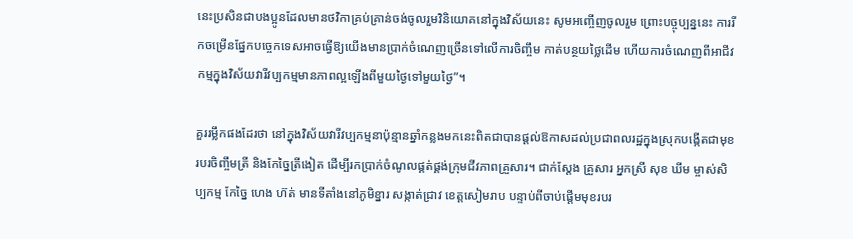នេះប្រសិនជាបងប្អូនដែលមានថវិកាគ្រប់គ្រាន់ចង់ចូលរួមវិនិយោគនៅក្នុងវិស័យនេះ សូមអញ្ចើញចូលរួម ព្រោះបច្ចុប្បន្ននេះ ការរីកចម្រើនផ្នែកបច្ចេកទេសអាចធ្វើឱ្យយើងមានប្រាក់ចំណេញច្រើនទៅលើការចិញ្ចឹម កាត់បន្ថយថ្លៃដើម ហើយការចំណេញពីអាជីវកម្មក្នុងវិស័យវារីវប្បកម្មមានភាពល្អឡើងពីមួយថ្ងៃទៅមួយថ្ងៃ”។

គួររម្លឹកផងដែរថា នៅក្នុងវិស័យវារីវប្បកម្មនាប៉ុន្មានឆ្នាំកន្លងមកនេះពិតជាបានផ្តល់ឱកាសដល់ប្រជាពលរដ្ឋក្នុងស្រុកបង្កើតជាមុខរបរចិញ្ចឹមត្រី និងកែច្នៃត្រីងៀត ដើម្បីរកប្រាក់ចំណូលផ្គត់ផ្គង់ក្រុមជីវភាពគ្រួសារ។ ជាក់ស្តែង គ្រួសារ អ្នកស្រី សុខ ឃីម ម្ចាស់សិប្បកម្ម កែច្នៃ ហេង ហ៊ត់ មានទីតាំងនៅភូមិខ្នារ សង្កាត់ជ្រាវ ខេត្តសៀមរាប បន្ទាប់ពីចាប់ផ្តើមមុខរបរ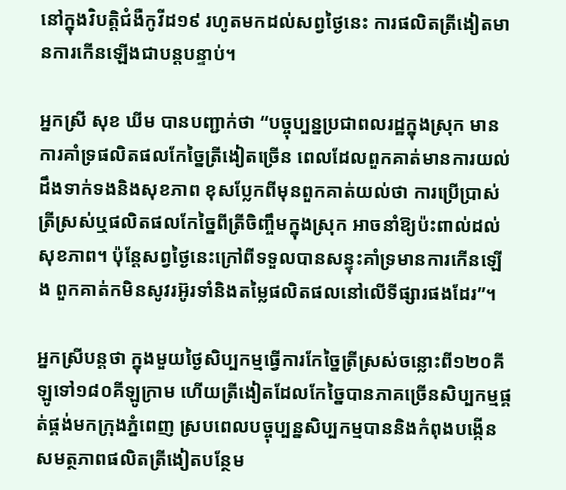នៅក្នុងវិបត្តិជំងឺកូវីដ១៩ រហូតមកដល់សព្វថ្ងៃនេះ ការផលិតត្រីងៀតមានការកើនឡើងជាបន្តបន្ទាប់។

អ្នកស្រី សុខ ឃីម បានបញ្ជាក់ថា “បច្ចុប្បន្នប្រជាពលរដ្ឋក្នុងស្រុក មានការគាំទ្រផលិតផលកែច្នៃត្រីងៀតច្រើន ពេលដែលពួកគាត់មានការយល់ដឹងទាក់ទងនិងសុខភាព ខុសប្លែកពីមុនពួកគាត់យល់ថា ការប្រើប្រាស់ត្រីស្រស់ឬផលិតផលកែច្នៃពីត្រីចិញ្ចឹមក្នុងស្រុក អាចនាំឱ្យប៉ះពាល់ដល់សុខភាព។ ប៉ុន្តែសព្វថ្ងៃនេះក្រៅពីទទួលបានសន្ទុះគាំទ្រមានការកើនឡើង ពួកគាត់កមិនសូវរអ៊ូរទាំនិងតម្លៃផលិតផលនៅលើទីផ្សារផងដែរ”។

អ្នកស្រីបន្តថា ក្នុងមួយថ្ងៃសិប្បកម្មធ្វើការកែច្នៃត្រីស្រស់ចន្លោះពី១២០គីឡូទៅ១៨០គីឡូក្រាម ហើយត្រីងៀតដែលកែច្នៃបានភាគច្រើនសិប្បកម្មផ្គត់ផ្គង់មកក្រុងភ្នំពេញ ស្របពេលបច្ចុប្បន្នសិប្បកម្មបាននិងកំពុងបង្កើនសមត្ថភាពផលិតត្រីងៀតបន្ថែម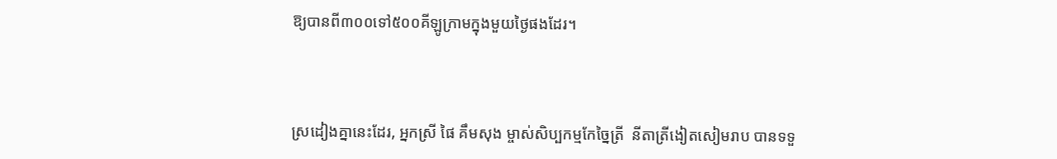ឱ្យបានពី៣០០ទៅ៥០០គីឡូក្រាមក្នុងមួយថ្ងៃផងដែរ។



ស្រដៀងគ្នានេះដែរ, អ្នកស្រី ផៃ គឹមសុង ម្ចាស់សិប្បកម្មកែច្នៃត្រី  នីតាត្រីងៀតសៀមរាប បានទទួ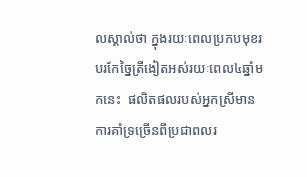លស្គាល់ថា ក្នុងរយៈពេលប្រកបមុខរបរកែច្នៃត្រីងៀតអស់រយៈពេល៤ឆ្នាំមកនេះ  ផលិតផលរបស់អ្នកស្រីមានការគាំទ្រច្រើនពីប្រជាពលរ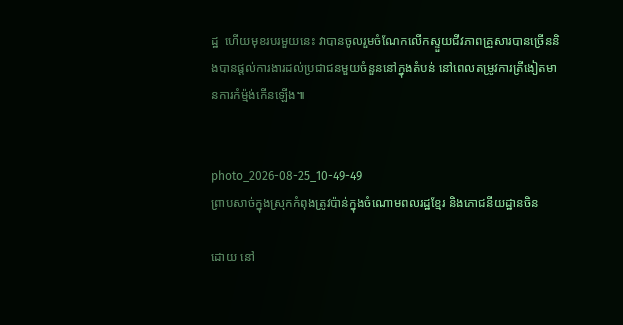ដ្ឋ  ហើយមុខរបរមួយនេះ វាបានចូលរួមចំណែកលើកស្ទួយជីវភាពគ្រួសារបានច្រើននិងបានផ្តល់ការងារដល់ប្រជាជនមួយចំនួននៅក្នុងតំបន់ នៅពេលតម្រូវការត្រីងៀតមានការកំម្ម៉ង់កើនឡើង៕


photo_2026-08-25_10-49-49
ព្រាបសាច់ក្នុងស្រុកកំពុងត្រូវប៉ាន់ក្នុងចំណោមពលរដ្ឋខ្មែរ និងភោជនីយដ្ឋានចិន

ដោយ នៅ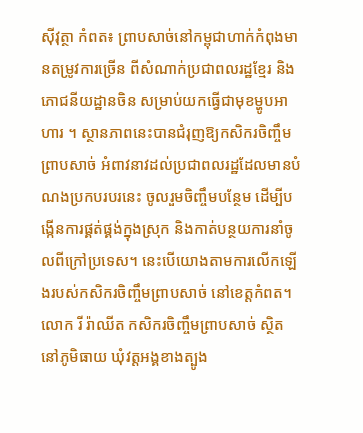ស៊ីវុត្ថា កំពត៖ ព្រាបសាច់នៅកម្ពុជាហាក់កំពុងមានតម្រូវការច្រើន ពីសំណាក់ប្រជាពលរដ្ឋខ្មែរ និងភោជនីយដ្ឋានចិន សម្រាប់យកធ្វើជាមុខម្ហូបអាហារ ។ ស្ថានភាពនេះបានជំរុញឱ្យកសិករចិញ្ចឹមព្រាបសាច់ អំពាវនាវដល់ប្រជាពលរដ្ឋដែលមានបំណងប្រកបរបរនេះ ចូលរួមចិញ្ចឹមបន្ថែម ដើម្បីបង្កើនការផ្គត់ផ្គង់ក្នុងស្រុក និងកាត់បន្ថយការនាំចូលពីក្រៅប្រទេស។ នេះបើយោងតាមការលើកឡើងរបស់កសិករចិញ្ចឹមព្រាបសាច់ នៅខេត្តកំពត។ លោក រី រ៉ាឈីត កសិករចិញ្ចឹមព្រាបសាច់ ស្ថិតនៅភូមិធាយ ឃុំវត្តអង្គខាងត្បូង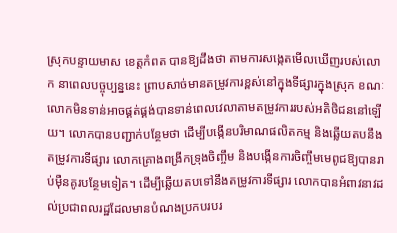ស្រុកបន្ទាយមាស ខេត្តកំពត បានឱ្យដឹងថា តាមការសង្កេតមើលឃើញរបស់លោក នាពេលបច្ចុប្បន្ននេះ ព្រាបសាច់មានតម្រូវការខ្ពស់នៅក្នុងទីផ្សារក្នុងស្រុក ខណៈលោកមិនទាន់អាចផ្គត់ផ្គង់បានទាន់ពេលវេលាតាមតម្រូវការរបស់អតិថិជននៅឡើយ។ លោកបានបញ្ជាក់បន្ថែមថា ដើម្បីបង្កើនបរិមាណផលិតកម្ម និងឆ្លើយតបនឹងតម្រូវការទីផ្សារ លោកគ្រោងពង្រីកទ្រុងចិញ្ចឹម និងបង្កើនការចិញ្ចឹមមេពូជឱ្យបានរាប់ម៉ឺនគូរបន្ថែមទៀត។ ដើម្បីឆ្លើយតបទៅនឹងតម្រូវការទីផ្សារ លោកបានអំពាវនាវដល់ប្រជាពលរដ្ឋដែលមានបំណងប្រកបរបរ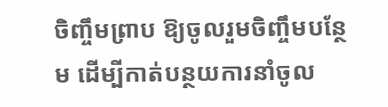ចិញ្ចឹមព្រាប ឱ្យចូលរួមចិញ្ចឹមបន្ថែម ដើម្បីកាត់បន្ថយការនាំចូល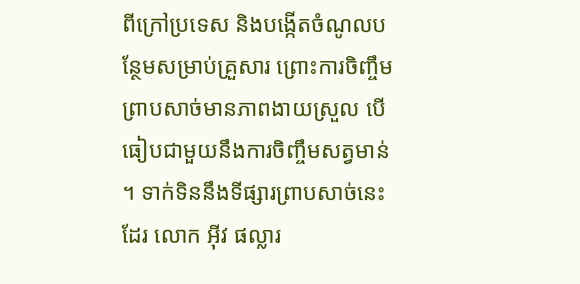ពីក្រៅប្រទេស និងបង្កើតចំណូលបន្ថែមសម្រាប់គ្រួសារ ព្រោះការចិញ្ចឹមព្រាបសាច់មានភាពងាយស្រួល បើធៀបជាមួយនឹងការចិញ្ចឹមសត្វមាន់។ ទាក់ទិននឹងទីផ្សារព្រាបសាច់នេះដែរ លោក អ៊ីវ ផល្លារ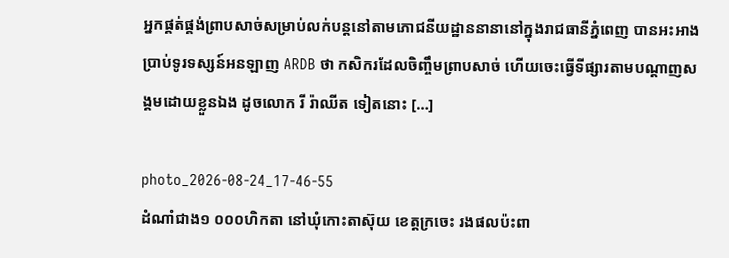អ្នកផ្គត់ផ្គង់ព្រាបសាច់សម្រាប់លក់បន្តនៅតាមភោជនីយដ្ឋាននានានៅក្នុងរាជធានីភ្នំពេញ បានអះអាងប្រាប់ទូរទស្សន៍អនឡាញ ARDB ថា កសិករដែលចិញ្ចឹមព្រាបសាច់ ហើយចេះធ្វើទីផ្សារតាមបណ្តាញសង្គមដោយខ្លួនឯង ដូចលោក រី រ៉ាឈីត ទៀតនោះ […]

photo_2026-08-24_17-46-55
ដំណាំជាង១ ០០០ហិកតា នៅឃុំកោះតាស៊ុយ ខេត្តក្រចេះ រងផលប៉ះពា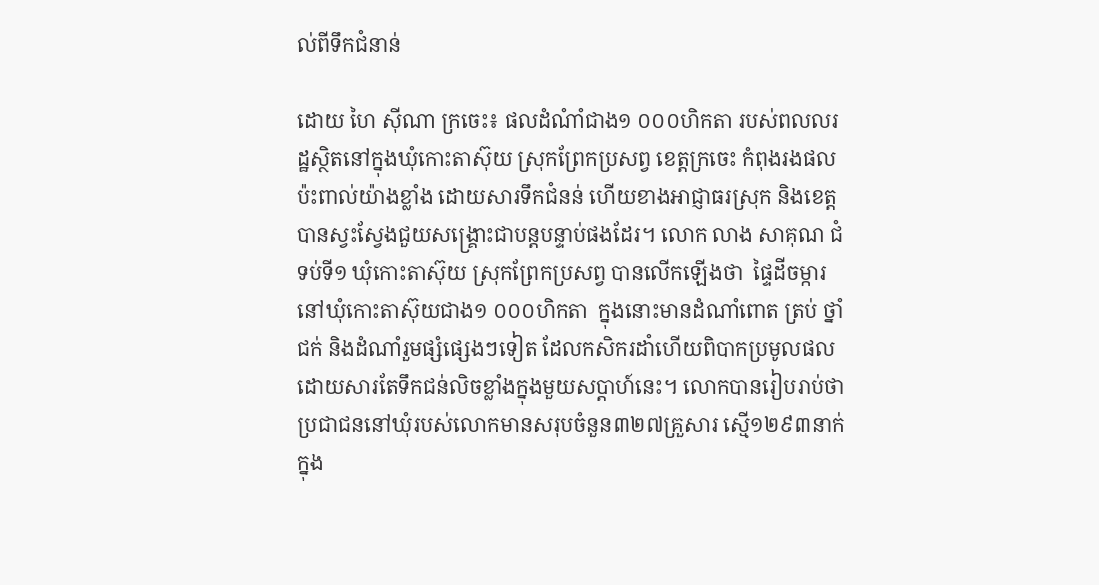ល់ពីទឹកជំនាន់

ដោយ ហៃ ស៊ីណា ក្រចេះ៖ ផលដំណំាំជាង១ ០០០ហិកតា របស់ពលលរដ្ឋស្ថិតនៅក្នុងឃុំកោះតាស៊ុយ ស្រុកព្រែកប្រសព្វ ខេត្តក្រចេះ កំពុងរងផលប៉ះពាល់យ៉ាងខ្លាំង ដោយសារទឹកជំនន់ ហើយខាងអាជ្ញាធរស្រុក និងខេត្តបានស្វះស្វែងជួយសង្រ្គោះជាបន្តបន្ទាប់ផងដែរ។ លោក លាង សាគុណ ជំទប់ទី១ ឃុំកោះតាស៊ុយ ស្រុកព្រែកប្រសព្វ បានលើកឡើងថា  ផ្ទៃដីចម្ការនៅឃុំកោះតាស៊ុយជាង១ ០០០ហិកតា  ក្នុងនោះមានដំណាំពោត ត្រប់ ថ្នាំជក់ និងដំណាំរួមផ្សំផ្សេងៗទៀត ដែលកសិករដាំហើយពិបាកប្រមូលផល ដោយសារតែទឹកជន់លិចខ្លាំងក្នុងមួយសប្តាហ៍នេះ។ លោកបានរៀបរាប់ថា ប្រជាជននៅឃុំរបស់លោកមានសរុបចំនួន៣២៧គ្រួសារ ស្មើ១២៩៣នាក់ ក្នុង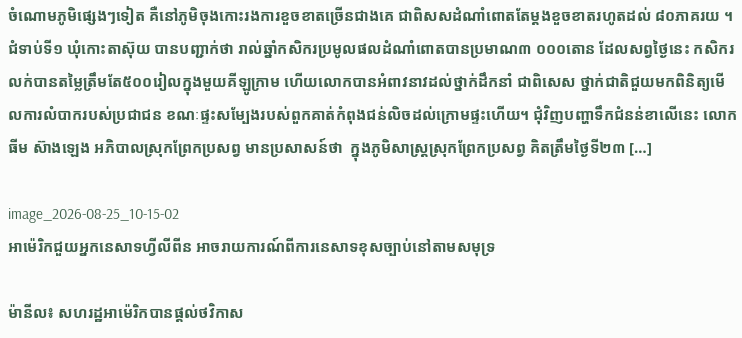ចំណោមភូមិផ្សេងៗទៀត គឺនៅភូមិចុងកោះរងការខួចខាតច្រើនជាងគេ ជាពិសសដំណាំពោតតែម្តងខួចខាតរហូតដល់ ៨០ភាគរយ ។ ជំទាប់ទី១ ឃុំកោះតាស៊ុយ បានបញ្ជាក់ថា រាល់ឆ្នាំកសិករប្រមូលផលដំណាំពោតបានប្រមាណ៣ ០០០តោន ដែលសព្វថ្ងៃនេះ កសិករលក់បានតម្លៃត្រឹមតែ៥០០រៀលក្នុងមួយគីឡូក្រាម ហើយលោកបានអំពាវនាវដល់ថ្នាក់ដឹកនាំ ជាពិសេស ថ្នាក់ជាតិជួយមកពិនិត្យមើលការលំបាករបស់ប្រជាជន ខណៈផ្ទះសម្បែងរបស់ពួកគាត់កំពុងជន់លិចដល់ក្រោមផ្ទះហើយ។ ជុំវិញបញ្ហាទឹកជំនន់ខាលើនេះ លោក ធីម ស៊ាងឡេង អភិបាលស្រុកព្រែកប្រសព្វ មានប្រសាសន៍ថា  ក្នុងភូមិសាស្រ្តស្រុកព្រែកប្រសព្វ គិតត្រឹមថ្ងៃទី២៣ […]

image_2026-08-25_10-15-02
អាម៉េរិកជួយអ្នកនេសាទហ្វីលីពីន អាចរាយការណ៍ពីការនេសាទខុសច្បាប់នៅតាមសមុទ្រ

ម៉ានីល៖ សហរដ្ឋអាម៉េរិកបានផ្តល់ថវិកាស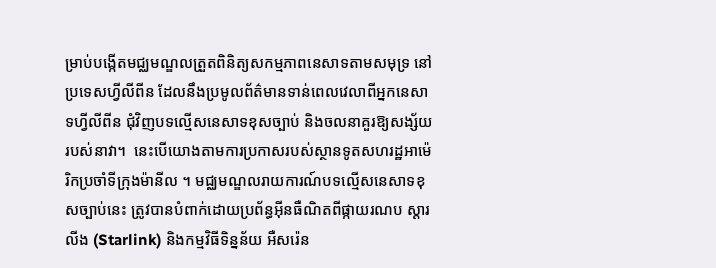ម្រាប់បង្កើតមជ្ឈមណ្ឌលត្រួតពិនិត្យសកម្មភាពនេសាទតាមសមុទ្រ នៅប្រទេសហ្វីលីពីន ដែលនឹងប្រមូលព័ត៌មានទាន់ពេលវេលាពីអ្នកនេសាទហ្វីលីពីន ជុំវិញបទល្មើសនេសាទខុសច្បាប់ និងចលនាគួរឱ្យសង្ស័យរបស់នាវា។  នេះបើយោងតាមការប្រកាសរបស់ស្ថានទូតសហរដ្ឋអាម៉េរិកប្រចាំទីក្រុងម៉ានីល ។ មជ្ឈមណ្ឌលរាយការណ៍បទល្មើសនេសាទខុសច្បាប់នេះ ត្រូវបានបំពាក់ដោយប្រព័ន្ធអ៊ីនធឺណិតពីផ្កាយរណប ស្តារលីង (Starlink) និងកម្មវិធីទិន្នន័យ អឺសរ៉េន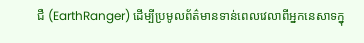ជឺ (EarthRanger) ដើម្បីប្រមូលព័ត៌មានទាន់ពេលវេលាពីអ្នកនេសាទក្នុ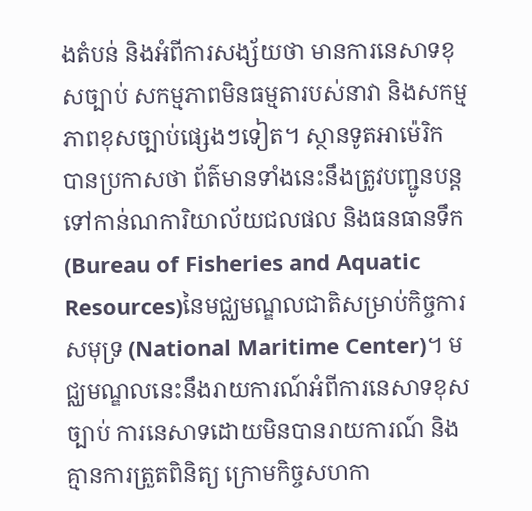ងតំបន់ និងអំពីការសង្ស័យថា មានការនេសាទខុសច្បាប់ សកម្មភាពមិនធម្មតារបស់នាវា និងសកម្មភាពខុសច្បាប់ផ្សេងៗទៀត។ ស្ថានទូតអាម៉េរិក បានប្រកាសថា ព័ត៌មានទាំងនេះនឹងត្រូវបញ្ជូនបន្តទៅកាន់ណការិយាល័យជលផល និងធនធានទឹក (Bureau of Fisheries and Aquatic Resources)នៃមជ្ឈមណ្ឌលជាតិសម្រាប់កិច្ចការសមុទ្រ (National Maritime Center)។ មជ្ឈមណ្ឌលនេះនឹងរាយការណ៍អំពីការនេសាទខុសច្បាប់ ការនេសាទដោយមិនបានរាយការណ៍ និងគ្មានការត្រួតពិនិត្យ ក្រោមកិច្ចសហកា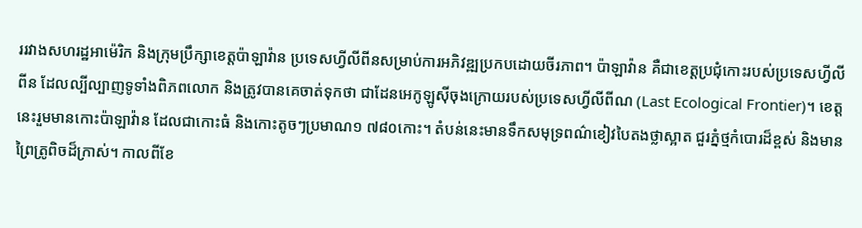ររវាងសហរដ្ឋអាម៉េរិក និងក្រុមប្រឹក្សាខេត្តប៉ាឡាវ៉ាន ប្រទេសហ្វីលីពីនសម្រាប់ការអភិវឌ្ឍប្រកបដោយចីរភាព។ ប៉ាឡាវ៉ាន គឺជាខេត្តប្រជុំកោះរបស់ប្រទេសហ្វីលីពីន ដែលល្បីល្បាញទូទាំងពិភពលោក និងត្រូវបានគេចាត់ទុកថា ជាដែនអេកូឡូស៊ីចុងក្រោយរបស់ប្រទេសហ្វីលីពីណ (Last Ecological Frontier)។ ខេត្តនេះរួមមានកោះប៉ាឡាវ៉ាន ដែលជាកោះធំ និងកោះតូចៗប្រមាណ១ ៧៨០កោះ។ តំបន់នេះមានទឹកសមុទ្រពណ៌ខៀវបៃតងថ្លាស្អាត ជួរភ្នំថ្មកំបោរដ៏ខ្ពស់ និងមានព្រៃត្រូពិចដ៏ក្រាស់។ កាលពីខែ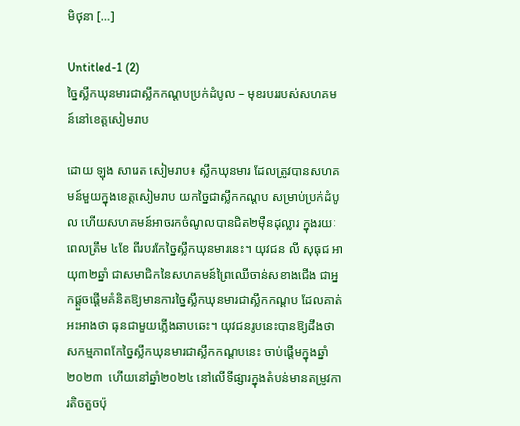មិថុនា […]

Untitled-1 (2)
ច្នៃស្លឹកឃុនមារជាស្លឹកកណ្ដបប្រក់ដំបូល – មុខរបររបស់សហគមន៍នៅខេត្តសៀមរាប

ដោយ ឡុង សារេត សៀមរាប៖ ស្លឹកឃុនមារ ដែលត្រូវបានសហគមន៍មួយក្នុងខេត្តសៀមរាប យកច្នៃជាស្លឹកកណ្ដប សម្រាប់ប្រក់ដំបូល ហើយសហគមន៍អាចរកចំណូលបានជិត២ម៉ឺនដុល្លារ ក្នុងរយៈពេលត្រឹម ៤ខែ ពីរបរកែច្នៃស្លឹកឃុនមារនេះ។ យុវជន លី សុធុជ អាយុ៣២ឆ្នាំ ជាសមាជិកនៃសហគមន៍ព្រៃឈើចាន់សខាងជើង ជាអ្នកផ្តួចផ្តើមគំនិតឱ្យមានការច្នៃស្លឹកឃុនមារជាស្លឹកកណ្ដប ដែលគាត់អះអាងថា ធុនជាមួយភ្លើងឆាបឆេះ។ យុវជនរូបនេះបានឱ្យដឹងថា សកម្មភាពកែច្នៃស្លឹកឃុនមារជាស្លឹកកណ្តបនេះ ចាប់ផ្តើមក្នុងឆ្នាំ២០២៣  ហើយនៅឆ្នាំ២០២៤ នៅលើទីផ្សារក្នុងតំបន់មានតម្រូវការតិចតួចប៉ុ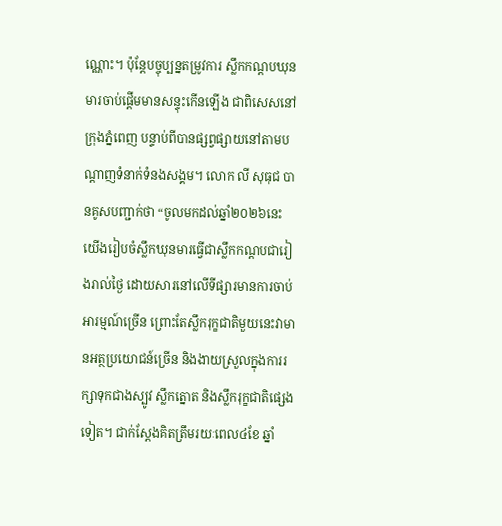ណ្ណោះ។ ប៉ុន្តែបច្ចុប្បន្នតម្រូវការ ស្លឹកកណ្ដបឃុនមារចាប់ផ្តើមមានសន្ទុះកើនឡើង ជាពិសេសនៅក្រុងភ្នំពេញ បន្ទាប់ពីបានផ្សព្វផ្សាយនៅតាមបណ្តាញទំនាក់ទំនងសង្គម។ លោក លី សុធុជ បានគូសបញ្ជាក់ថា “ចូលមកដល់ឆ្នាំ២០២៦នេះ យើងរៀបចំស្លឹកឃុនមារធ្វើជាស្លឹកកណ្តបជារៀងរាល់ថ្ងៃ ដោយសារនៅលើទីផ្សារមានការចាប់អារម្មណ៍ច្រើន ព្រោះតែស្លឹករុក្ខជាតិមួយនេះវាមានអត្ថប្រយោជន៍ច្រើន និងងាយស្រួលក្នុងការរក្សាទុកជាងស្បូវ ស្លឹកត្នោត និងស្លឹករុក្ខជាតិផ្សេងទៀត។ ជាក់ស្តែងគិតត្រឹមរយៈពេល៤ខែ ឆ្នាំ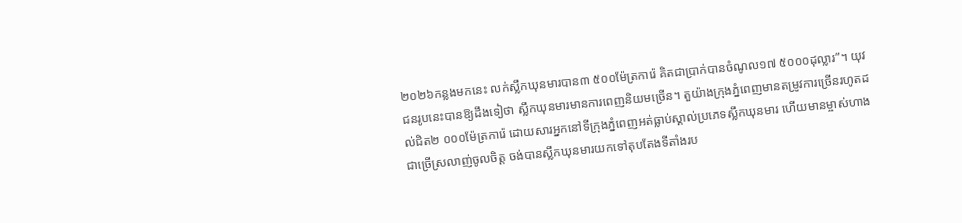២០២៦កន្លងមកនេះ លក់ស្លឹកឃុនមារបាន៣ ៥០០ម៉ែត្រការ៉េ គិតជាប្រាក់បានចំណូល១៧ ៥០០០ដុល្លារ”។ យុវជនរូបនេះបានឱ្យដឹងទៀថា ស្លឹកឃុនមារមានការពេញនិយមច្រើន។ តួយ៉ាងក្រុងភ្នំពេញមានតម្រូវការច្រើនរហូតដល់ជិត២ ០០០ម៉ែត្រការ៉េ ដោយសារអ្នកនៅទីក្រុងភ្នំពេញអត់ធ្លាប់ស្គាល់ប្រភេទស្លឹកឃុនមារ ហើយមានម្ចាស់ហាងជាច្រើស្រលាញ់ចូលចិត្ត ចង់បានស្លឹកឃុនមារយកទៅតុបតែងទីតាំងរប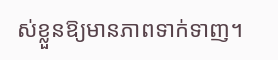ស់ខ្លួនឱ្យមានភាពទាក់ទាញ។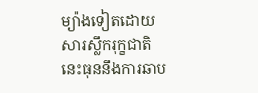ម្យ៉ាងទៀតដោយសារស្លឹករុក្ខជាតិនេះធុននឹងការឆាប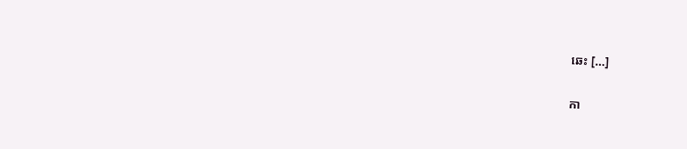ឆេះ […]

កា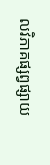លវិភាគផ្សព្វផ្សាយ